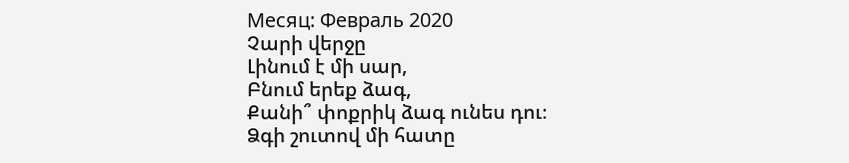Месяц: Февраль 2020
Չարի վերջը
Լինում է մի սար,
Բնում երեք ձագ,
Քանի՞ փոքրիկ ձագ ունես դու։
Ձգի շուտով մի հատը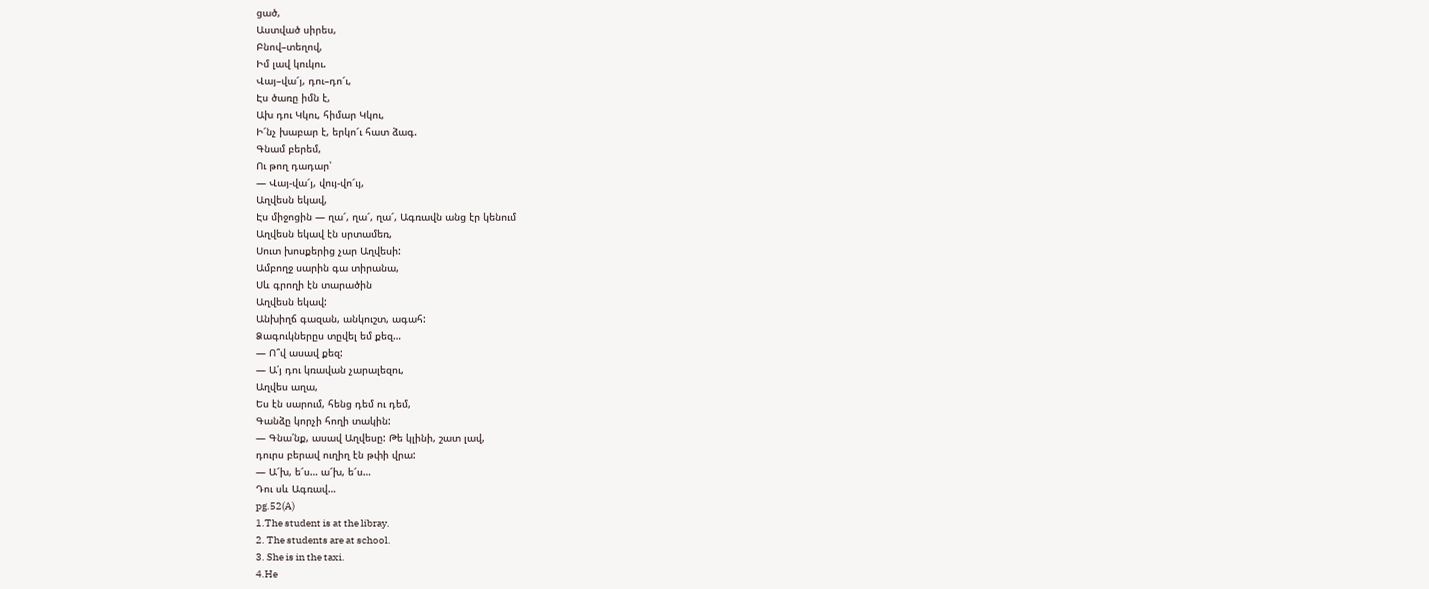ցած,
Աստված սիրես,
Բնով–տեղով,
Իմ լավ կուկու.
Վայ–վա՜յ, դու–դո՜ւ,
Էս ծառը իմն է,
Ախ դու Կկու, հիմար Կկու,
Ի՜նչ խաբար է, երկո՜ւ հատ ձագ.
Գնամ բերեմ,
Ու թող դադար՝
— Վայ-վա՜յ, վույ-վո՜ւյ,
Աղվեսն եկավ,
Էս միջոցին — ղա՜, ղա՜, ղա՜, Ագռավն անց էր կենում
Աղվեսն եկավ էն սրտամեռ,
Սուտ խոսքերից չար Աղվեսի:
Ամբողջ սարին գա տիրանա,
Սև գրողի էն տարածին
Աղվեսն եկավ:
Անխիղճ գազան, անկուշտ, ագահ:
Ձագուկներըս տըվել եմ քեզ…
— Ո՞վ ասավ քեզ:
— Ա՛յ դու կռավան չարալեզու,
Աղվես աղա,
Ես էն սարում, հենց դեմ ու դեմ,
Գանձը կորչի հողի տակին:
— Գնա՛նք, ասավ Աղվեսը: Թե կլինի, շատ լավ,
դուրս բերավ ուղիղ էն թփի վրա:
— Ա՜խ, ե՜ս… ա՜խ, ե՜ս…
Դու սև Ագռավ…
pg.52(A)
1.The student is at the libray.
2. The students are at school.
3. She is in the taxi.
4.He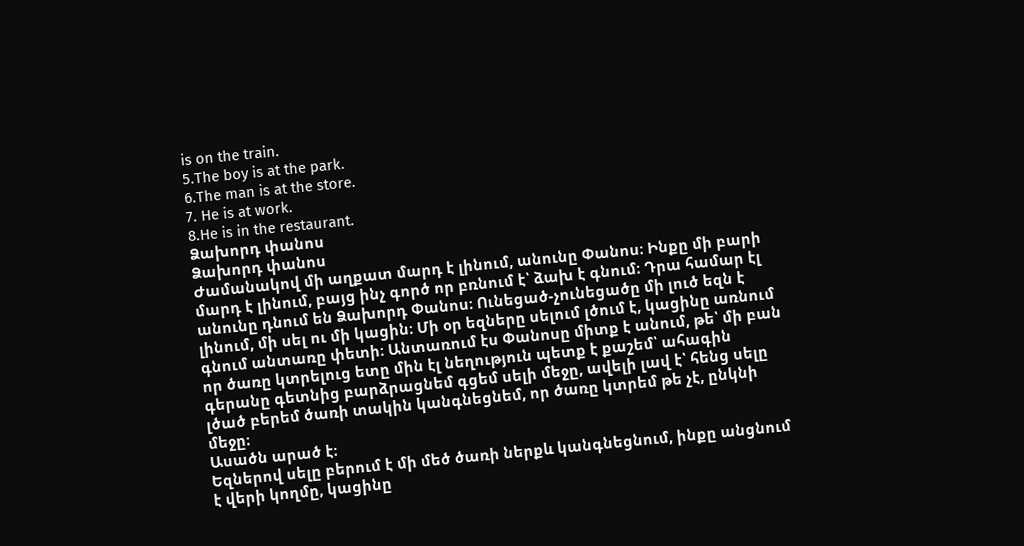is on the train.
5.The boy is at the park.
6.The man is at the store.
7. He is at work.
8.He is in the restaurant.
Ձախորդ փանոս
Ձախորդ փանոս
Ժամանակով մի աղքատ մարդ է լինում, անունը Փանոս։ Ինքը մի բարի մարդ է լինում, բայց ինչ գործ որ բռնում է՝ ձախ է գնում։ Դրա համար էլ անունը դնում են Ձախորդ Փանոս։ Ունեցած-չունեցածը մի լուծ եզն է լինում, մի սել ու մի կացին։ Մի օր եզները սելում լծում է, կացինը առնում գնում անտառը փետի։ Անտառում էս Փանոսը միտք է անում, թե՝ մի բան որ ծառը կտրելուց ետը մին էլ նեղություն պետք է քաշեմ՝ ահագին գերանը գետնից բարձրացնեմ գցեմ սելի մեջը, ավելի լավ է՝ հենց սելը լծած բերեմ ծառի տակին կանգնեցնեմ, որ ծառը կտրեմ թե չէ, ընկնի մեջը։
Ասածն արած է։
Եզներով սելը բերում է մի մեծ ծառի ներքև կանգնեցնում, ինքը անցնում է վերի կողմը, կացինը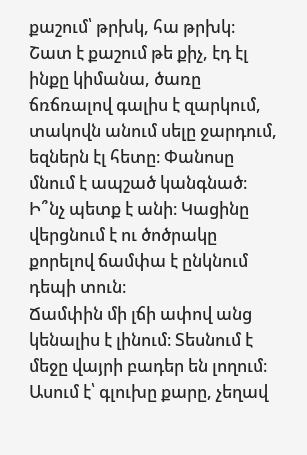քաշում՝ թրխկ, հա թրխկ։ Շատ է քաշում թե քիչ, էդ էլ ինքը կիմանա, ծառը ճռճռալով գալիս է զարկում, տակովն անում սելը ջարդում, եզներն էլ հետը։ Փանոսը մնում է ապշած կանգնած։ Ի՞նչ պետք է անի։ Կացինը վերցնում է ու ծոծրակը քորելով ճամփա է ընկնում դեպի տուն։
Ճամփին մի լճի ափով անց կենալիս է լինում։ Տեսնում է մեջը վայրի բադեր են լողում։ Ասում է՝ գլուխը քարը, չեղավ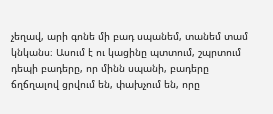չեղավ, արի գոնե մի բադ սպանեմ, տանեմ տամ կնկանս։ Ասում է ու կացինը պտտում, շպրտում դեպի բադերը, որ մինն սպանի, բադերը ճղճղալով ցրվում են, փախչում են, որը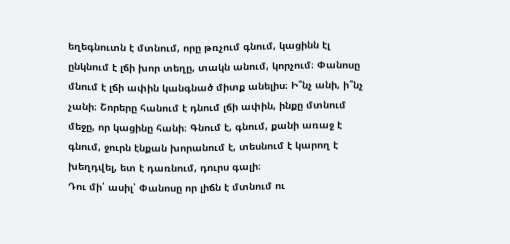եղեգնուտն է մտնում, որը թռչում գնում, կացինն էլ ընկնում է լճի խոր տեղը, տակն անում, կորչում։ Փանոսը մնում է լճի ափին կանգնած միտք անելիս։ Ի՞նչ անի, ի՞նչ չանի։ Շորերը հանում է դնում լճի ափին, ինքը մտնում մեջը, որ կացինը հանի։ Գնում է, գնում, քանի առաջ է գնում, ջուրն էնքան խորանում է, տեսնում է կարող է խեղդվել, ետ է դառնում, դուրս գալի։
Դու մի՛ ասիլ՝ Փանոսը որ լիճն է մտնում ու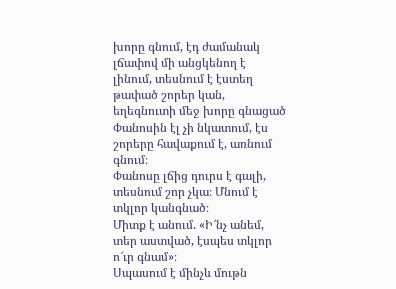խորը գնում, էդ ժամանակ լճափով մի անցկենող է լինում, տեսնում է էստեղ թափած շորեր կան, եղեգնուտի մեջ խորը գնացած Փանոսին էլ չի նկատում, էս շորերը հավաքում է, առնում գնում։
Փանոսը լճից դուրս է գալի, տեսնում շոր չկա։ Մնում է տկլոր կանգնած։
Միտք է անում. «Ի՜նչ անեմ, տեր աստված, էսպես տկլոր ո՜ւր գնամ»։
Սպասում է մինչև մութն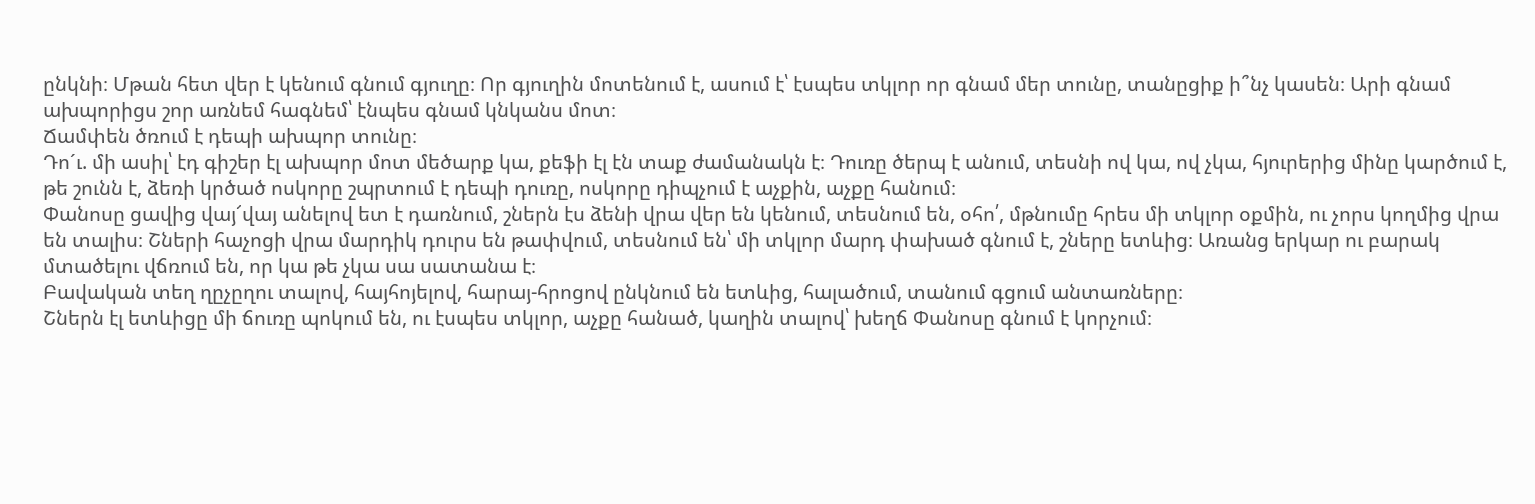ընկնի։ Մթան հետ վեր է կենում գնում գյուղը։ Որ գյուղին մոտենում է, ասում է՝ էսպես տկլոր որ գնամ մեր տունը, տանըցիք ի՞նչ կասեն։ Արի գնամ ախպորիցս շոր առնեմ հագնեմ՝ էնպես գնամ կնկանս մոտ։
Ճամփեն ծռում է դեպի ախպոր տունը։
Դո´ւ. մի ասիլ՝ էդ գիշեր էլ ախպոր մոտ մեծարք կա, քեֆի էլ էն տաք ժամանակն է։ Դուռը ծերպ է անում, տեսնի ով կա, ով չկա, հյուրերից մինը կարծում է, թե շունն է, ձեռի կրծած ոսկորը շպրտում է դեպի դուռը, ոսկորը դիպչում է աչքին, աչքը հանում։
Փանոսը ցավից վայ՜վայ անելով ետ է դառնում, շներն էս ձենի վրա վեր են կենում, տեսնում են, օհո՛, մթնումը հրես մի տկլոր օքմին, ու չորս կողմից վրա են տալիս։ Շների հաչոցի վրա մարդիկ դուրս են թափվում, տեսնում են՝ մի տկլոր մարդ փախած գնում է, շները ետևից։ Առանց երկար ու բարակ մտածելու վճռում են, որ կա թե չկա սա սատանա է։
Բավական տեղ ղըչըղու տալով, հայհոյելով, հարայ-հրոցով ընկնում են ետևից, հալածում, տանում գցում անտառները։
Շներն էլ ետևիցը մի ճուռը պոկում են, ու էսպես տկլոր, աչքը հանած, կաղին տալով՝ խեղճ Փանոսը գնում է կորչում։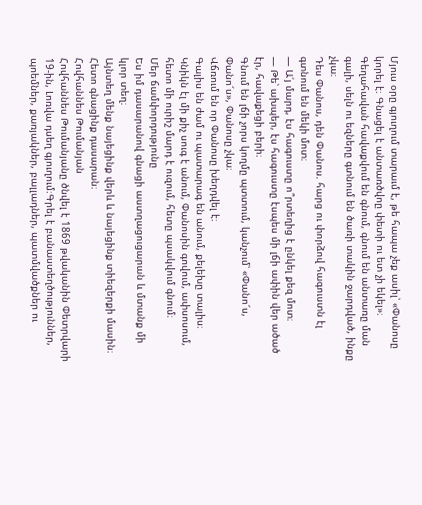Մյուս օրը գյուղում տարաւմ է, թե հապա չեք ասիլ՝ «Փանոսը կորել է։ Գնացել է անտառծվոը փետի ու ետ չի եկել»։ Գեղահավան հավաքվում են գնում, գնում են անտառը ման գալի, սելն ու եզները գտնում են ծառի տակին ջարդված, ինքը չկա։
Դես Փանոս, դեն Փանոս. հարց ու փորձով հագուստն էլ գտնում են մեկի մոտ։
— Ա՛յ մարդ, էս հագուստը ո՞րտեղից է ընկել քեզ մոտ։
— Թե՝ ախպեր, էս հագուստը էսպես մի լճի ափին վեր ածած էր, հավաքեցի բերի։
Գնում են լճի չորս կողմը պտտում, կանչում՝ «Փանո՜ս, Փանո՜ս», Փանոսը չկա։
Վճռում են որ Փանոսը խեղդվել է։
Գալիս են ժամ ու պատարագ են անում, քելեխը տալիս։ Կնիկն էլ մի քիչ սուգ է անում, Փանոսին գովում, ափսոսում, հետո մի ուրիշ մարդ է ուզում, հետը պսակվում գնում։
Մեր ճամփորդությունը
Ես իմ դասարանով գնացի աստղացուցարան և մտանք մի կլոր տեղ։
Այնտեղ մենք նայեցինք վերև և նայեցինք տիեզերքի մասին։ Հետո գնացինք դասարան։
Հովհաննես Թումանյան
Հովհաննես Թումանյանը ծնվել է 1869 թվականին Փետրվարի 19-ին, Լոռվա դսեղ գյուղում։Գրել է բանաստեղծություններ, պոեմներ, քառյակներ, բալլադներ, պատմվածքներ ու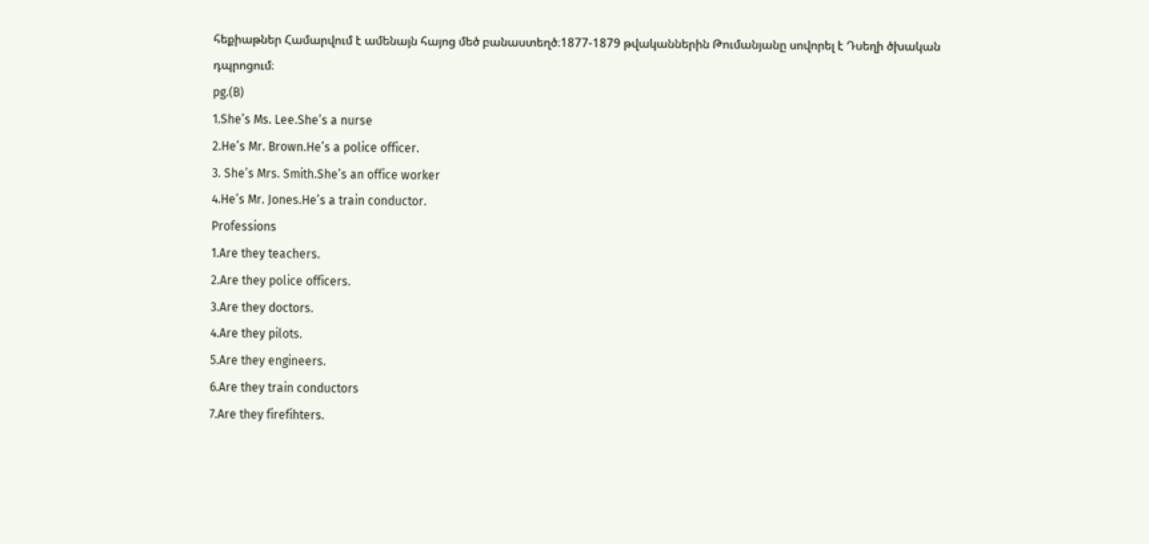հեքիաթներ Համարվում է ամենայն հայոց մեծ բանաստեղծ։1877-1879 թվականներին Թումանյանը սովորել է Դսեղի ծխական դպրոցում։
pg.(B)
1.She’s Ms. Lee.She’s a nurse
2.He’s Mr. Brown.He’s a police officer.
3. She’s Mrs. Smith.She’s an office worker
4.He’s Mr. Jones.He’s a train conductor.
Professions
1.Are they teachers.
2.Are they police officers.
3.Are they doctors.
4.Are they pilots.
5.Are they engineers.
6.Are they train conductors
7.Are they firefihters.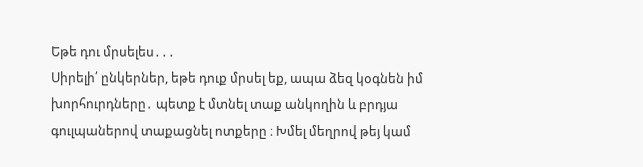Եթե դու մրսելես․․․
Սիրելի՛ ընկերներ, եթե դուք մրսել եք, ապա ձեզ կօգնեն իմ խորհուրդները․ պետք է մտնել տաք անկողին և բրդյա գուլպաներով տաքացնել ոտքերը ։ Խմել մեղրով թեյ կամ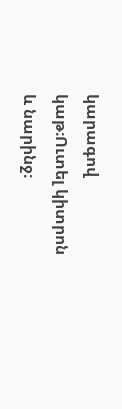կարագով կաթ։Ուտել կիտրոն և նարինջ։